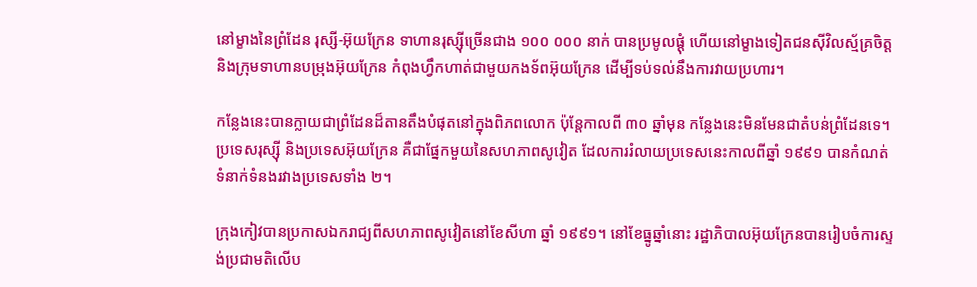នៅម្ខាងនៃព្រំដែន រុស្សី-អ៊ុយក្រែន ទាហានរុស្ស៊ីច្រើនជាង ១០០ ០០០ នាក់ បានប្រមូលផ្ដុំ ហើយនៅម្ខាងទៀតជនស៊ីវិលស្ម័គ្រចិត្ត និងក្រុមទាហានបម្រុងអ៊ុយក្រែន កំពុងហ្វឹកហាត់ជាមួយកងទ័ពអ៊ុយក្រែន ដើម្បីទប់ទល់នឹងការវាយប្រហារ។

កន្លែងនេះបានក្លាយជាព្រំដែនដ៏តានតឹងបំផុតនៅក្នុងពិភពលោក ប៉ុន្តែកាលពី ៣០ ឆ្នាំមុន កន្លែងនេះមិនមែនជាតំបន់ព្រំដែនទេ។ ប្រទេសរុស្ស៊ី និងប្រទេសអ៊ុយក្រែន គឺជាផ្នែកមួយនៃសហភាពសូវៀត ដែលការរំលាយប្រទេសនេះកាលពីឆ្នាំ ១៩៩១ បានកំណត់ទំនាក់ទំនងរវាងប្រទេសទាំង ២។

ក្រុងកៀវបានប្រកាសឯករាជ្យពីសហភាពសូវៀតនៅខែសីហា ឆ្នាំ ១៩៩១។ នៅខែធ្នូឆ្នាំនោះ រដ្ឋាភិបាលអ៊ុយក្រែនបានរៀបចំការស្ទង់ប្រជាមតិលើប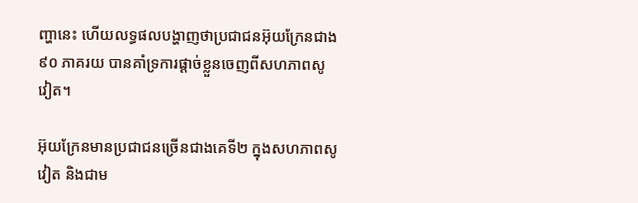ញ្ហានេះ ហើយលទ្ធផលបង្ហាញថាប្រជាជនអ៊ុយក្រែនជាង ៩០ ភាគរយ បានគាំទ្រការផ្ដាច់ខ្លួនចេញពីសហភាពសូវៀត។

អ៊ុយក្រែនមានប្រជាជនច្រើនជាងគេទី២ ក្នុងសហភាពសូវៀត និងជាម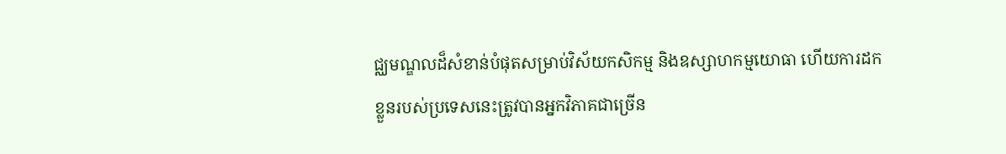ជ្ឈមណ្ឌលដ៏សំខាន់បំផុតសម្រាប់វិស័យកសិកម្ម និងឧស្សាហកម្មយោធា ហើយការដកខ្លួនរបស់ប្រទេសនេះត្រូវបានអ្នកវិភាគជាច្រើន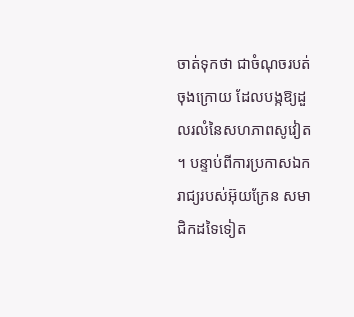ចាត់ទុកថា ជាចំណុចរបត់ចុងក្រោយ ដែលបង្កឱ្យដួលរលំនៃសហភាពសូវៀត។ បន្ទាប់ពីការប្រកាសឯករាជ្យរបស់អ៊ុយក្រែន សមាជិកដទៃទៀត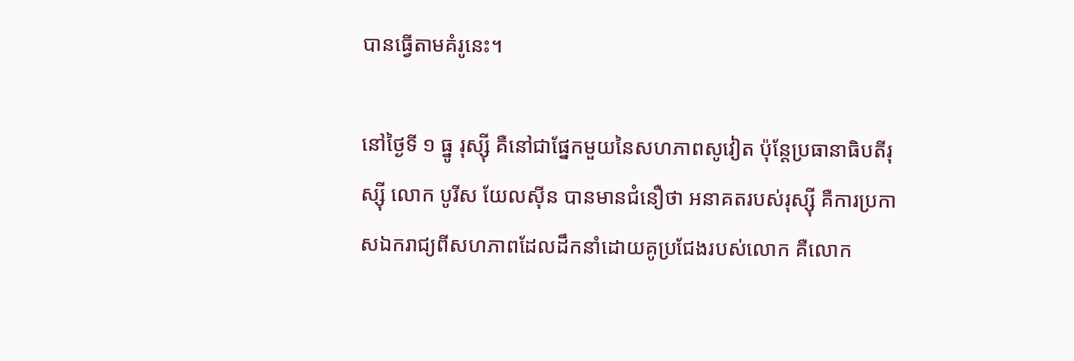បានធ្វើតាមគំរូនេះ។

នៅថ្ងៃទី ១ ធ្នូ រុស្ស៊ី គឺនៅជាផ្នែកមួយនៃសហភាពសូវៀត ប៉ុន្តែប្រធានាធិបតីរុស្ស៊ី លោក បូរីស យែលស៊ីន បានមានជំនឿថា អនាគតរបស់រុស្សុី គឺការប្រកាសឯករាជ្យពីសហភាពដែលដឹកនាំដោយគូប្រជែងរបស់លោក គឺលោក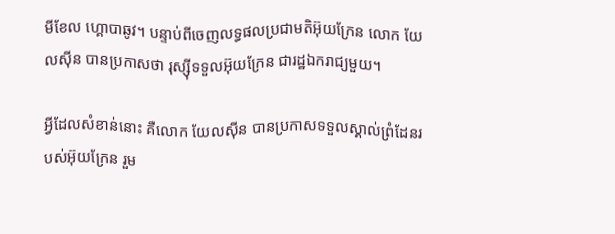មីខែល ហ្គោបាឆូវ។ បន្ទាប់ពីចេញលទ្ធផលប្រជាមតិអ៊ុយក្រែន លោក យែលស៊ីន បានប្រកាសថា រុស្ស៊ីទទួលអ៊ុយក្រែន ជារដ្ឋឯករាជ្យមួយ។

អ្វីដែលសំខាន់នោះ គឺលោក យែលស៊ីន បានប្រកាសទទួលស្គាល់ព្រំដែនរបស់អ៊ុយក្រែន រួម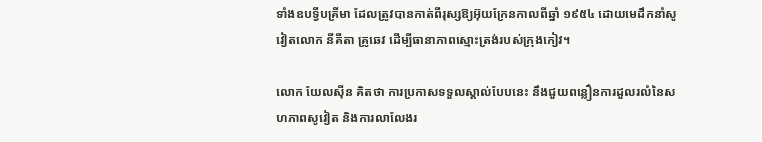ទាំងឧបទ្វីបគ្រីមា ដែលត្រូវបានកាត់ពីរុស្សឱ្យអ៊ុយក្រែនកាលពីឆ្នាំ ១៩៥៤ ដោយមេដឹកនាំសូវៀតលោក នីគីតា គ្រូឆេវ ដើម្បីធានាភាពស្មោះត្រង់របស់ក្រុងកៀវ។

លោក យែលស៊ីន គិតថា ការប្រកាសទទួលស្គាល់បែបនេះ នឹងជួយពន្លឿនការដួលរលំនៃសហភាពសូវៀត និងការលាលែងរ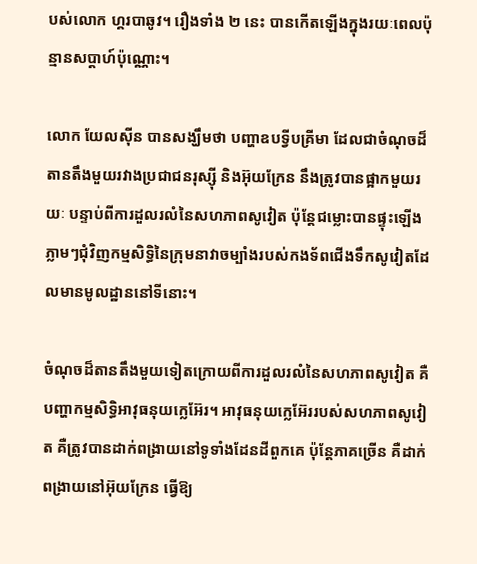បស់លោក ហ្គរបាឆូវ។ រឿងទាំង ២ នេះ បានកើតឡើងក្នុងរយៈពេលប៉ុន្មានសប្ដាហ៍ប៉ុណ្ណោះ។

លោក យែលស៊ីន បានសង្ឃឹមថា បញ្ហាឧបទ្វីបគ្រីមា ដែលជាចំណុចដ៏តានតឹងមួយរវាងប្រជាជនរុស្ស៊ី និងអ៊ុយក្រែន នឹងត្រូវបានផ្អាកមួយរយៈ បន្ទាប់ពីការដួលរលំនៃសហភាពសូវៀត ប៉ុន្តែជម្លោះបានផ្ទុះឡើងភ្លាមៗជុំវិញកម្មសិទ្ធិនៃក្រុមនាវាចម្បាំងរបស់កងទ័ពជើងទឹកសូវៀតដែលមានមូលដ្ឋាននៅទីនោះ។

ចំណុចដ៏តានតឹងមួយទៀតក្រោយពីការដួលរលំនៃសហភាពសូវៀត គឺបញ្ហាកម្មសិទ្ធិអាវុធនុយក្លេអ៊ែរ។ អាវុធនុយក្លេអ៊ែររបស់សហភាពសូវៀត គឺត្រូវបានដាក់ពង្រាយនៅទូទាំងដែនដីពួកគេ ប៉ុន្តែភាគច្រើន គឺដាក់ពង្រាយនៅអ៊ុយក្រែន ធ្វើឱ្យ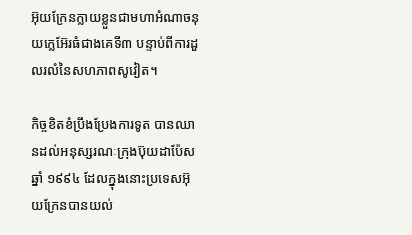អ៊ុយក្រែនក្លាយខ្លួនជាមហាអំណាចនុយក្លេអ៊ែរធំជាងគេទី៣ បន្ទាប់ពីការដួលរលំនៃសហភាពសូវៀត។

កិច្ចខិតខំប្រឹងប្រែងការទូត បានឈានដល់អនុស្សរណៈក្រុងប៊ុយដាប៉ែស ឆ្នាំ ១៩៩៤ ដែលក្នុងនោះប្រទេសអ៊ុយក្រែនបានយល់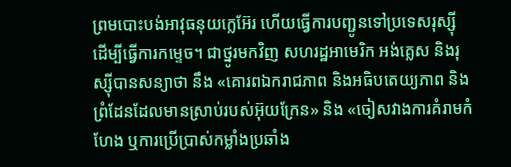ព្រមបោះបង់អាវុធនុយក្លេអ៊ែរ ហើយធ្វើការបញ្ជូនទៅប្រទេសរុស្ស៊ី ដើម្បីធ្វើការកម្ទេច។ ជាថ្នូរមកវិញ សហរដ្ឋអាមេរិក អង់គ្លេស និងរុស្ស៊ីបានសន្យាថា នឹង «គោរពឯករាជភាព និងអធិបតេយ្យភាព និងព្រំដែនដែលមានស្រាប់របស់អ៊ុយក្រែន» និង «ចៀសវាងការគំរាមកំហែង ឬការប្រើប្រាស់កម្លាំងប្រឆាំង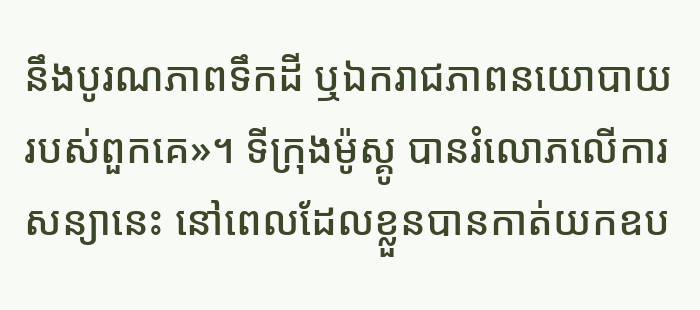នឹងបូរណភាពទឹកដី ឬឯករាជភាពនយោបាយរបស់ពួកគេ»។ ទីក្រុងម៉ូស្គូ បានរំលោភលើការសន្យានេះ នៅពេលដែលខ្លួនបានកាត់យកឧប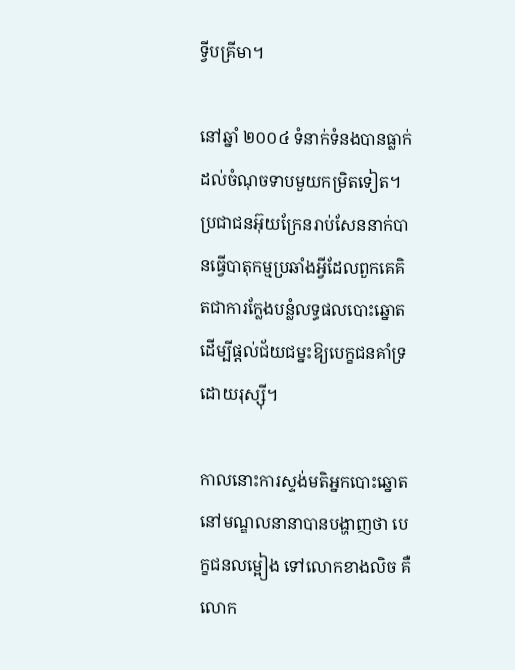ទ្វីបគ្រីមា។

នៅឆ្នាំ ២០០៤ ទំនាក់ទំនងបានធ្លាក់ដល់ចំណុចទាបមួយកម្រិតទៀត។ ប្រជាជនអ៊ុយក្រែនរាប់សែននាក់បានធ្វើបាតុកម្មប្រឆាំងអ្វីដែលពួកគេគិតជាការក្លែងបន្លំលទ្ធផលបោះឆ្នោត ដើម្បីផ្ដល់ជ័យជម្នះឱ្យបេក្ខជនគាំទ្រដោយរុស្សុី។

កាលនោះការស្ទង់មតិអ្នកបោះឆ្នោតនៅមណ្ឌលនានាបានបង្ហាញថា បេក្ខជនលម្អៀង ទៅលោកខាងលិច គឺលោក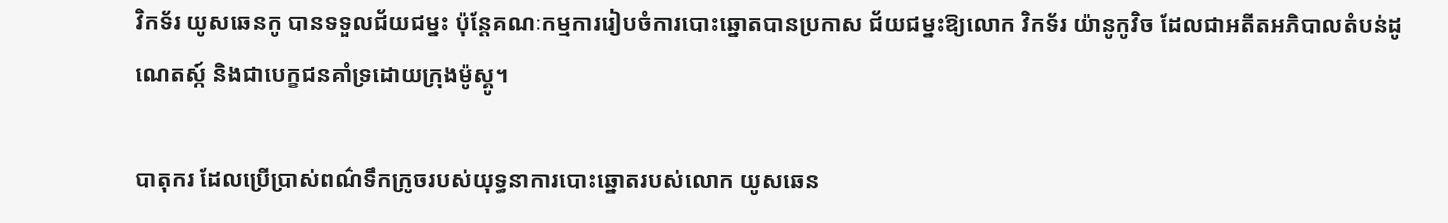វិកទ័រ យូសឆេនកូ បានទទួលជ័យជម្នះ ប៉ុន្តែគណៈកម្មការរៀបចំការបោះឆ្នោតបានប្រកាស ជ័យជម្នះឱ្យលោក វិកទ័រ យ៉ានូកូវិច ដែលជាអតីតអភិបាលតំបន់ដូណេតស្ក៍ និងជាបេក្ខជនគាំទ្រដោយក្រុងម៉ូស្គូ។

បាតុករ ដែលប្រើប្រាស់ពណ៌ទឹកក្រូចរបស់យុទ្ធនាការបោះឆ្នោតរបស់លោក យូសឆេន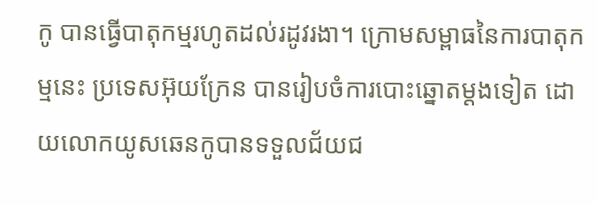កូ បានធ្វើបាតុកម្មរហូតដល់រដូវរងា។ ក្រោមសម្ពាធនៃការបាតុកម្មនេះ ប្រទេសអ៊ុយក្រែន បានរៀបចំការបោះឆ្នោតម្ដងទៀត ដោយលោកយូសឆេនកូបានទទួលជ័យជ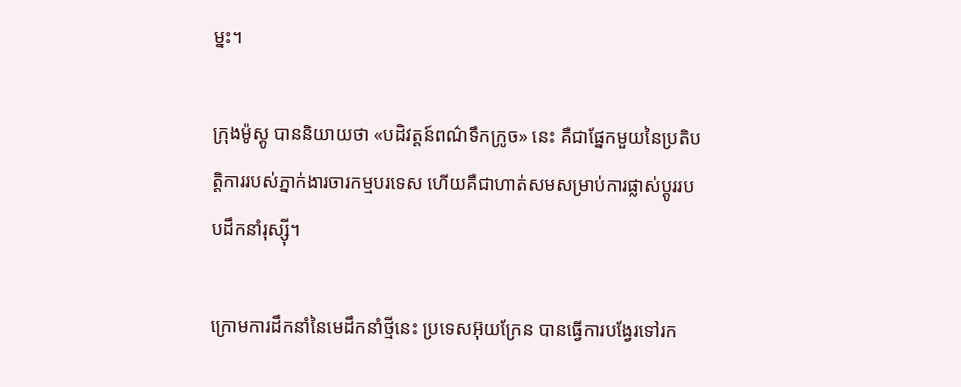ម្នះ។

ក្រុងម៉ូស្គូ បាននិយាយថា «បដិវត្តន៍ពណ៌ទឹកក្រូច» នេះ គឺជាផ្នែកមួយនៃប្រតិបត្តិការរបស់ភ្នាក់ងារចារកម្មបរទេស ហើយគឺជាហាត់សមសម្រាប់ការផ្លាស់ប្ដូររបបដឹកនាំរុស្ស៊ី។

ក្រោមការដឹកនាំនៃមេដឹកនាំថ្មីនេះ ប្រទេសអ៊ុយក្រែន បានធ្វើការបង្វែរទៅរក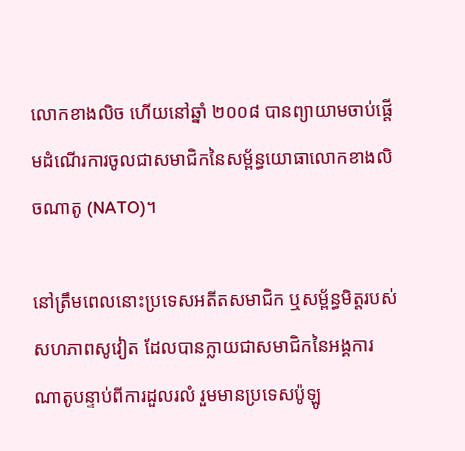លោកខាងលិច ហើយនៅឆ្នាំ ២០០៨ បានព្យាយាមចាប់ផ្ដើមដំណើរការចូលជាសមាជិកនៃសម្ព័ន្ធយោធាលោកខាងលិចណាតូ (NATO)។

នៅត្រឹមពេលនោះប្រទេសអតីតសមាជិក ឬសម្ព័ន្ធមិត្តរបស់សហភាពសូវៀត ដែលបានក្លាយជាសមាជិកនៃអង្គការណាតូបន្ទាប់ពីការដួលរលំ រួមមានប្រទេសប៉ូឡូ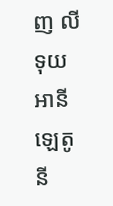ញ លីទុយអានី ឡេតូនី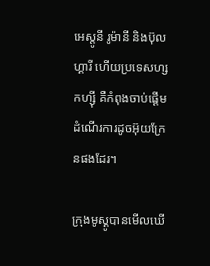អេស្តូនី រូម៉ានី និងប៊ុលហ្គារី ហើយប្រទេសហ្សកហ្ស៊ី គឺកំពុងចាប់ផ្ដើមដំណើរការដូចអ៊ុយក្រែនផងដែរ។

ក្រុងមូស្គូបានមើលឃើ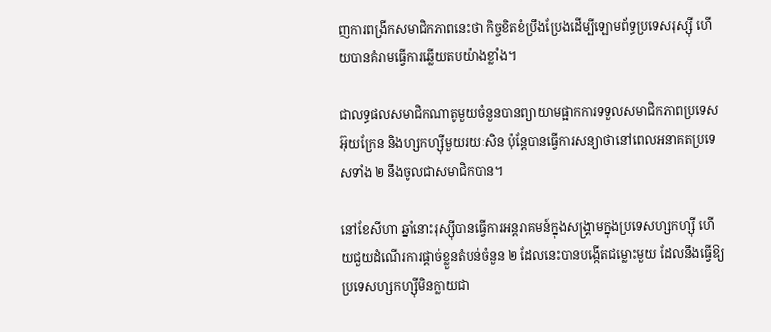ញការពង្រីកសមាជិកភាពនេះថា កិច្ចខិតខំប្រឹងប្រែងដើម្បីឡោមព័ទ្ធប្រទេសរុស្សុី ហើយបានគំរាមធ្វើការឆ្លើយតបយ៉ាងខ្លាំង។

ជាលទ្ធផលសមាជិកណាតូមួយចំនួនបានព្យាយាមផ្អាកការទទួលសមាជិកភាពប្រទេសអ៊ុយក្រែន និងហ្សកហ្ស៊ីមួយរយៈសិន ប៉ុន្តែបានធ្វើការសន្យាថានៅពេលអនាគតប្រទេសទាំង ២ នឹងចូលជាសមាជិកបាន។

នៅខែសីហា ឆ្នាំនោះរុស្សុីបានធ្វើការអន្តរាគមន៍ក្នុងសង្គ្រាមក្នុងប្រទេសហ្សកហ្ស៊ី ហើយជួយដំណើរការផ្ដាច់ខ្លួនតំបន់ចំនួន ២ ដែលនេះបានបង្កើតជម្លោះមួយ ដែលនឹងធ្វើឱ្យប្រទេសហ្សកហ្ស៊ីមិនក្លាយជា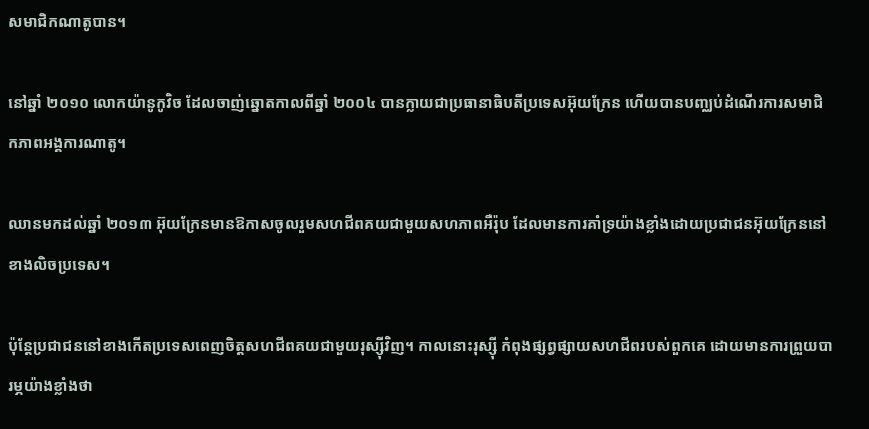សមាជិកណាតូបាន។

នៅឆ្នាំ ២០១០ លោកយ៉ានូកូវិច ដែលចាញ់ឆ្នោតកាលពីឆ្នាំ ២០០៤ បានក្លាយជាប្រធានាធិបតីប្រទេសអ៊ុយក្រែន ហើយបានបញ្ឈប់ដំណើរការសមាជិកភាពអង្គការណាតូ។

ឈានមកដល់ឆ្នាំ ២០១៣ អ៊ុយក្រែនមានឱកាសចូលរួមសហជីពគយជាមួយសហភាពអឺរ៉ុប ដែលមានការគាំទ្រយ៉ាងខ្លាំងដោយប្រជាជនអ៊ុយក្រែននៅខាងលិចប្រទេស។

ប៉ុន្តែប្រជាជននៅខាងកើតប្រទេសពេញចិត្តសហជីពគយជាមួយរុស្ស៊ីវិញ។ កាលនោះរុស្សុី កំពុងផ្សព្វផ្សាយសហជីពរបស់ពួកគេ ដោយមានការព្រួយបារម្ភយ៉ាងខ្លាំងថា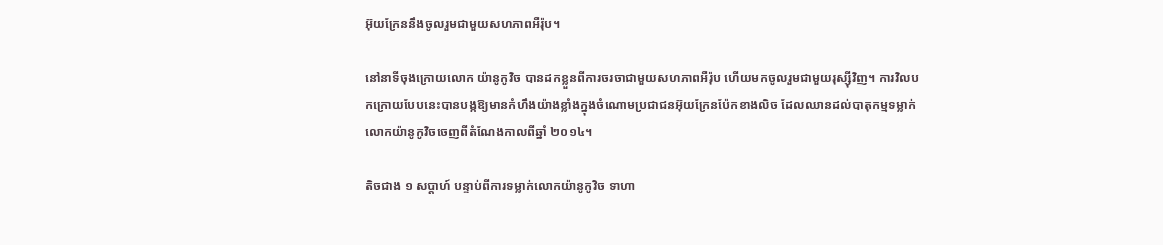អ៊ុយក្រែននឹងចូលរួមជាមួយសហភាពអឺរ៉ុប។

នៅនាទីចុងក្រោយលោក យ៉ានូកូវិច បានដកខ្លួនពីការចរចាជាមួយសហភាពអឺរ៉ុប ហើយមកចូលរួមជាមួយរុស្ស៊ីវិញ។ ការវិលបកក្រោយបែបនេះបានបង្កឱ្យមានកំហឹងយ៉ាងខ្លាំងក្នុងចំណោមប្រជាជនអ៊ុយក្រែនប៉ែកខាងលិច ដែលឈានដល់បាតុកម្មទម្លាក់លោកយ៉ានូកូវិចចេញពីតំណែងកាលពីឆ្នាំ ២០១៤។

តិចជាង ១ សប្ដាហ៍ បន្ទាប់ពីការទម្លាក់លោកយ៉ានូកូវិច ទាហា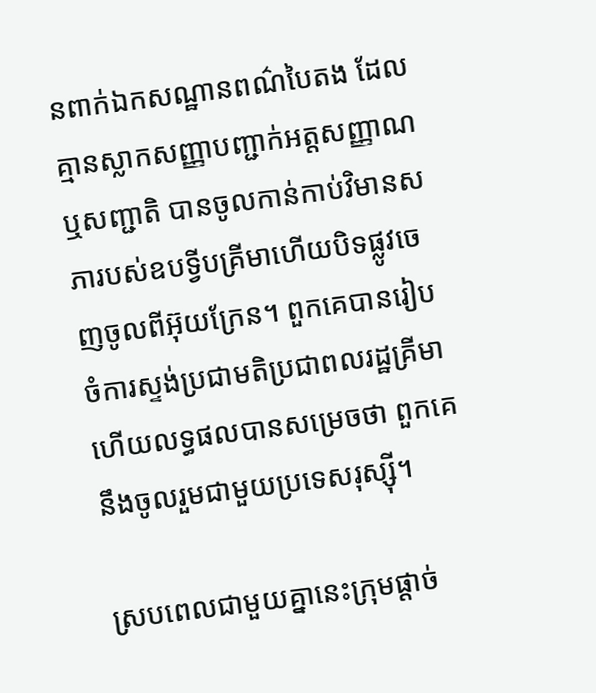នពាក់ឯកសណ្ឋានពណ៌បៃតង ដែលគ្មានស្លាកសញ្ញាបញ្ជាក់អត្តសញ្ញាណ ឬសញ្ជាតិ បានចូលកាន់កាប់វិមានសភារបស់ឧបទ្វីបគ្រីមាហើយបិទផ្លូវចេញចូលពីអ៊ុយក្រែន។ ពួកគេបានរៀបចំការស្ទង់ប្រជាមតិប្រជាពលរដ្ឋគ្រីមា ហើយលទ្ធផលបានសម្រេចថា ពួកគេនឹងចូលរួមជាមួយប្រទេសរុស្ស៊ី។

ស្របពេលជាមួយគ្នានេះក្រុមផ្ដាច់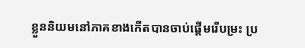ខ្លួននិយមនៅភាគខាងកើតបានចាប់ផ្ដើមរើបម្រះ ប្រ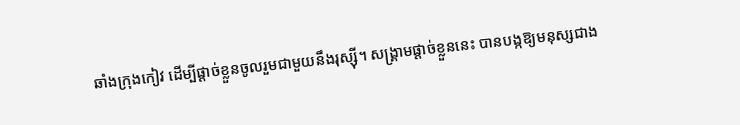ឆាំងក្រុងកៀវ ដើម្បីផ្ដាច់ខ្លួនចូលរួមជាមួយនឹងរុស្ស៊ី។ សង្គ្រាមផ្ដាច់ខ្លួននេះ បានបង្កឱ្យមនុស្សជាង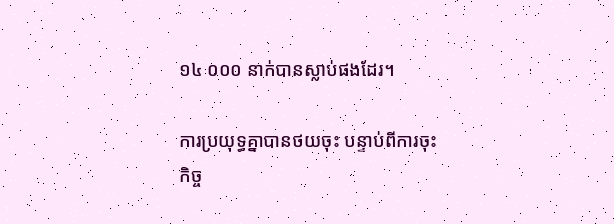១៤ ០០០ នាក់បានស្លាប់ផងដែរ។

ការប្រយុទ្ធគ្នាបានថយចុះ បន្ទាប់ពីការចុះកិច្ច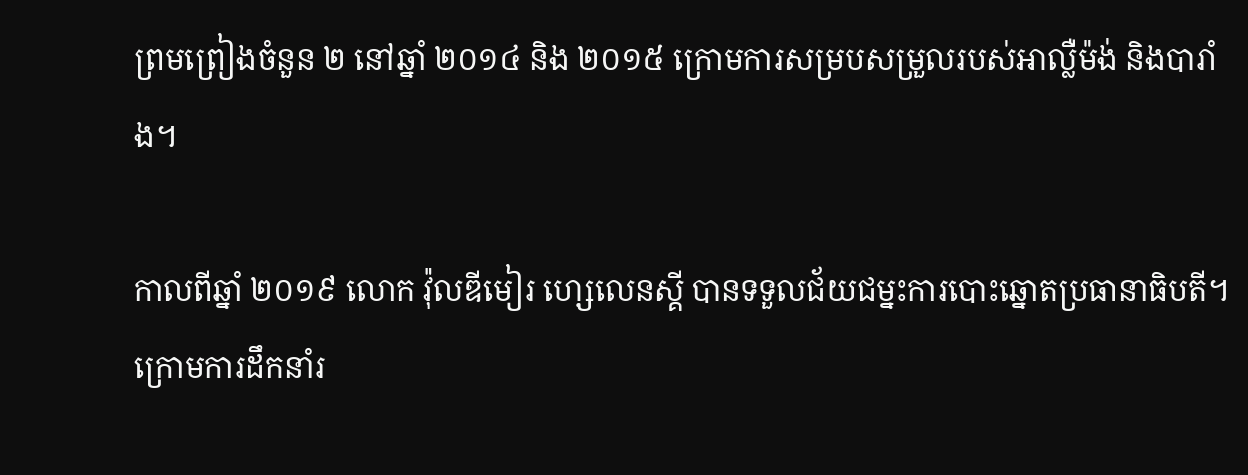ព្រមព្រៀងចំនួន ២ នៅឆ្នាំ ២០១៤ និង ២០១៥ ក្រោមការសម្របសម្រួលរបស់អាល្លឺម៉ង់ និងបារាំង។

កាលពីឆ្នាំ ២០១៩ លោក វ៉ុលឌីមៀរ ហ្សេលេនស្គី បានទទួលជ័យជម្នះការបោះឆ្នោតប្រធានាធិបតី។ ក្រោមការដឹកនាំរ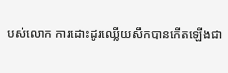បស់លោក ការដោះដូរឈ្លើយសឹកបានកើតឡើងជា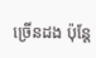ច្រើនដង ប៉ុន្តែ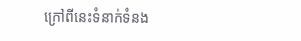ក្រៅពីនេះទំនាក់ទំនង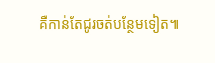គឺកាន់តែជូរចត់បន្ថែមទៀត៕